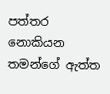පත්තර නොකියන තමන්ගේ ඇත්ත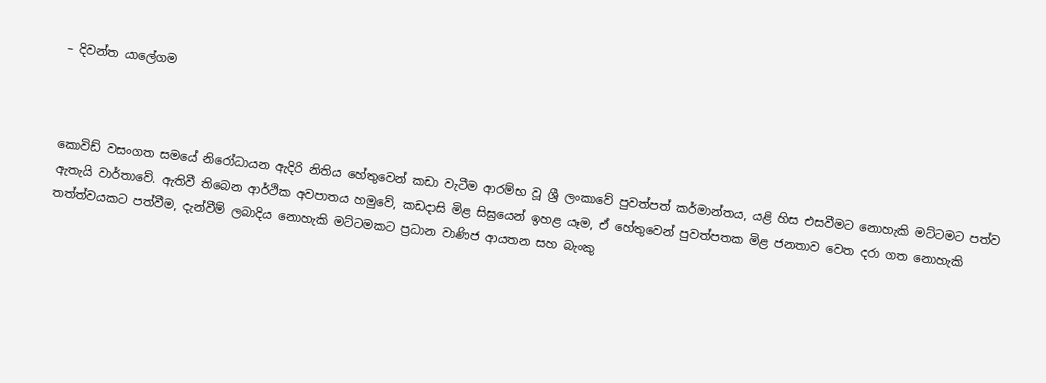– දිවන්ත යාලේගම



කොවිඩ් වසංගත සමයේ නිරෝධායන ඇදිරි නිතිය හේතුවෙන් කඩා වැටීම ආරම්භ වූ ශ්‍රී ලංකාවේ පුවත්පත් කර්මාන්තය, යළි හිස එසවීමට නොහැකි මට්ටමට පත්ව ඇතැයි වාර්තාවේ. ඇතිවී තිබෙන ආර්ථික අවපාතය හමුවේ, කඩදාසි මිළ සිඝ්‍රයෙන් ඉහළ යෑම, ඒ හේතුවෙන් පුවත්පතක මිළ ජනතාව වෙත දරා ගත නොහැකි තත්ත්වයකට පත්වීම, දැන්වීම් ලබාදිය නොහැකි මට්ටමකට ප්‍රධාන වාණිජ ආයතන සහ බැංකු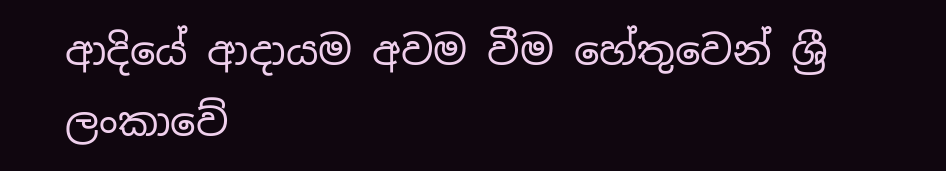ආදියේ ආදායම අවම වීම හේතුවෙන් ශ්‍රී ලංකාවේ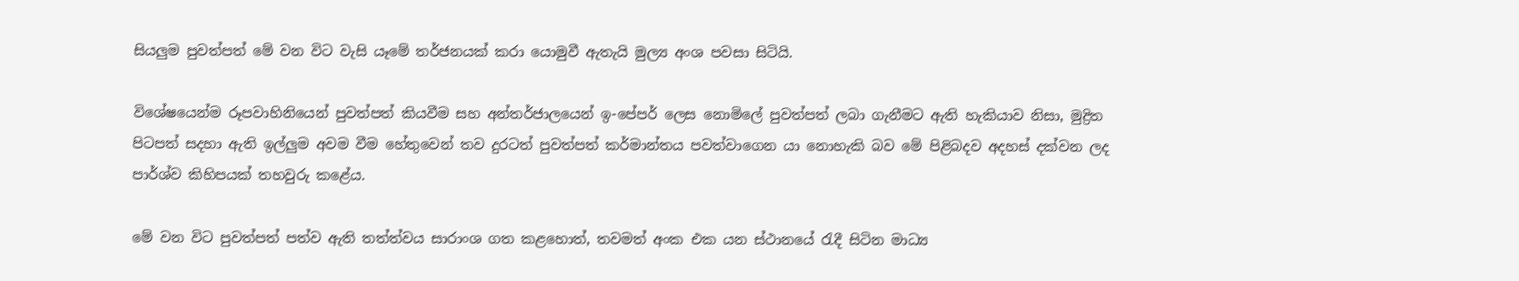සියලුම පුවත්පත් මේ වන විට වැසි යෑමේ තර්ජනයක් කරා යොමුවී ඇතැයි මුල්‍ය අංශ පවසා සිටියි.

විශේෂයෙන්ම රූපවාහිනියෙන් පුවත්පත් කියවීම සහ අන්තර්ජාලයෙන් ඉ-පේපර් ලෙස නොමිලේ පුවත්පත් ලබා ගැනීමට ඇති හැකියාව නිසා, මුද්‍රිත පිටපත් සදහා ඇති ඉල්ලුම අවම වීම හේතුවෙන් තව දුරටත් පුවත්පත් කර්මාන්තය පවත්වාගෙන යා නොහැකි බව මේ පිළිබදව අදහස් දක්වන ලද පාර්ශ්ව කිහිපයක් තහවුරු කළේය.

මේ වන විට පුවත්පත් පත්ව ඇති තත්ත්වය සාරාංශ ගත කළහොත්, තවමත් අංක එක යන ස්ථානයේ රැදී සිටින මාධ්‍ය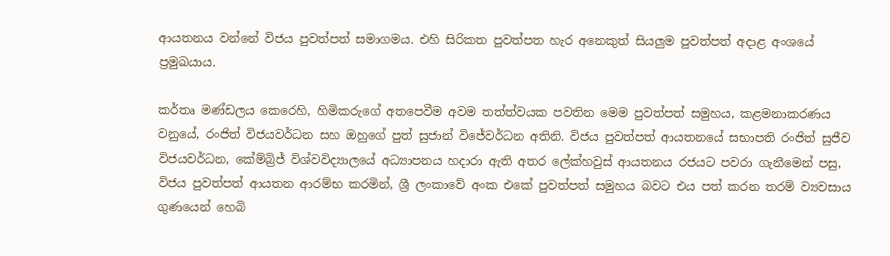ආයතනය වන්නේ විජය පුවත්පත් සමාගමය. එහි සිරිකත පුවත්පත හැර අනෙකුත් සියලුම පුවත්පත් අදාළ අංශයේ ප්‍රමුඛයාය.

කර්තෘ මණ්ඩලය කෙරෙහි, හිමිකරුගේ අතපෙවීම අවම තත්ත්වයක පවතින මෙම පුවත්පත් සමුහය, කළමනාකරණය වනුයේ, රංජිත් විජයවර්ධන සහ ඔහුගේ පුත් සුජාන් විජේවර්ධන අතිනි. විජය පුවත්පත් ආයතනයේ සභාපති රංජිත් සුජීව විජයවර්ධන, කේම්බ්‍රිජ් විශ්වවිද්‍යාලයේ අධ්‍යාපනය හදාරා ඇති අතර ලේක්හවුස් ආයතනය රජයට පවරා ගැනීමෙන් පසු, විජය පුවත්පත් ආයතන ආරම්භ කරමින්, ශ්‍රී ලංකාවේ අංක එකේ පුවත්පත් සමුහය බවට එය පත් කරන තරම් ව්‍යවසාය ගුණයෙන් හෙබි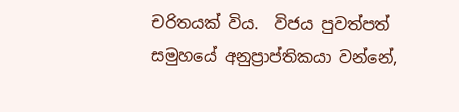චරිතයක් විය.  විජය පුවත්පත් සමුහයේ අනුප්‍රාප්තිකයා වන්නේ,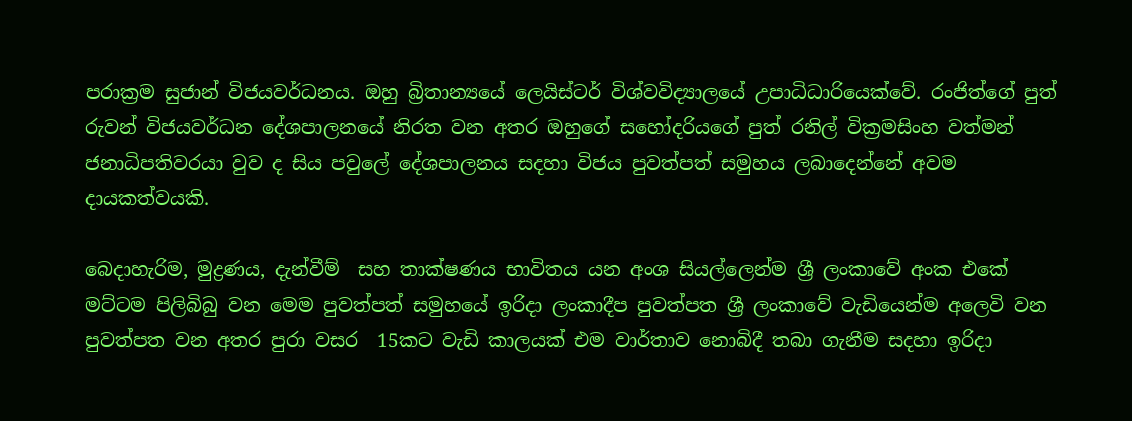පරාක්‍රම සුජාන් විජයවර්ධනය. ඔහු බ්‍රිතාන්‍යයේ ලෙයිස්ටර් විශ්වවිද්‍යාලයේ උපාධිධාරියෙක්වේ. රංජිත්ගේ පුත් රුවන් විජයවර්ධන දේශපාලනයේ නිරත වන අතර ඔහුගේ සහෝදරියගේ පුත් රනිල් වික්‍රමසිංහ වත්මන් ජනාධිපතිවරයා වුව ද සිය පවුලේ දේශපාලනය සදහා විජය පුවත්පත් සමුහය ලබාදෙන්නේ අවම දායකත්වයකි.

බෙදාහැරිම, මුද්‍රණය, දැන්වීම්  සහ තාක්ෂණය භාවිතය යන අංශ සියල්ලෙන්ම ශ්‍රී ලංකාවේ අංක එකේ මට්ටම පිලිබිබු වන මෙම පුවත්පත් සමුහයේ ඉරිදා ලංකාදීප පුවත්පත ශ්‍රී ලංකාවේ වැඩියෙන්ම අලෙවි වන පුවත්පත වන අතර පුරා වසර  15කට වැඩි කාලයක් එම වාර්තාව නොබිදී තබා ගැනීම සදහා ඉරිදා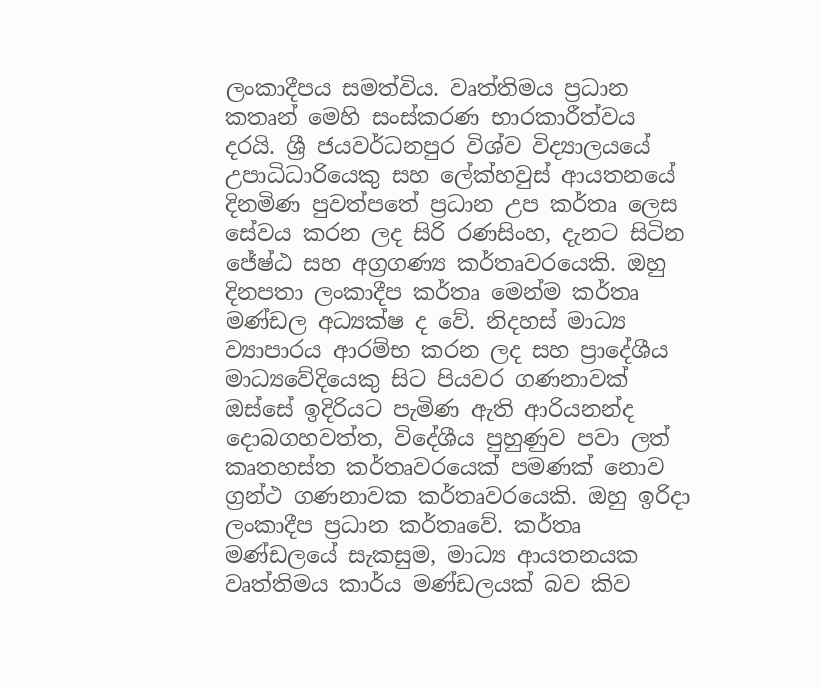ලංකාදීපය සමත්විය. වෘත්තිමය ප්‍රධාන කතෘන් මෙහි සංස්කරණ භාරකාරීත්වය දරයි. ශ්‍රී ජයවර්ධනපුර විශ්ව විද්‍යාලයයේ උපාධිධාරියෙකු සහ ලේක්හවුස් ආයතනයේ දිනමිණ පුවත්පතේ ප්‍රධාන උප කර්තෘ ලෙස සේවය කරන ලද සිරි රණසිංහ, දැනට සිටින ජේෂ්ඨ සහ අග්‍රගණ්‍ය කර්තෘවරයෙකි. ඔහු දිනපතා ලංකාදීප කර්තෘ මෙන්ම කර්තෘ මණ්ඩල අධ්‍යක්ෂ ද වේ. නිදහස් මාධ්‍ය ව්‍යාපාරය ආරම්භ කරන ලද සහ ප්‍රාදේශීය මාධ්‍යවේදියෙකු සිට පියවර ගණනාවක් ඔස්සේ ඉදිරියට පැමිණ ඇති ආරියනන්ද දොබගහවත්ත, විදේශීය පුහුණුව පවා ලත් කෘතහස්ත කර්තෘවරයෙක් පමණක් නොව ග්‍රන්ථ ගණනාවක කර්තෘවරයෙකි. ඔහු ඉරිදා ලංකාදීප ප්‍රධාන කර්තෘවේ. කර්තෘ මණ්ඩලයේ සැකසුම, මාධ්‍ය ආයතනයක වෘත්තිමය කාර්ය මණ්ඩලයක් බව කිව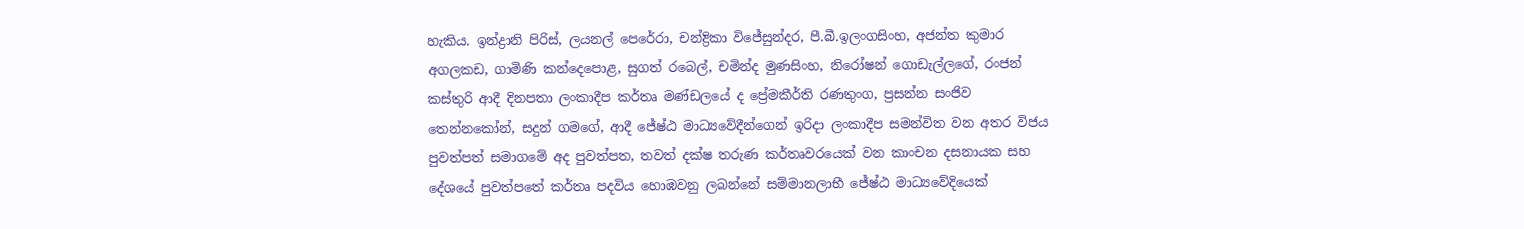හැකිය. ඉන්ද්‍රානි පිරිස්, ලයනල් පෙරේරා, චන්ද්‍රිකා විජේසුන්දර, පී.බී.ඉලංගසිංහ, අජන්ත කුමාර අගලකඩ, ගාමිණි කන්දෙපොළ, සුගත් රබෙල්, චමින්ද මුණසිංහ, නිරෝෂන් ගොඩැල්ලගේ, රංජන් කස්තුරි ආදී දිනපතා ලංකාදීප කර්තෘ මණ්ඩලයේ ද ප්‍රේමකීර්ති රණතුංග, ප්‍රසන්න සංජිව තෙන්නකෝන්, සදුන් ගමගේ, ආදී ජේෂ්ඨ මාධ්‍යවේදීන්ගෙන් ඉරිදා ලංකාදීප සමන්විත වන අතර විජය පුවත්පත් සමාගමේ අද පුවත්පත, තවත් දක්ෂ තරුණ කර්තෘවරයෙක් වන කාංචන දසනායක සහ දේශයේ පුවත්පතේ කර්තෘ පදවිය හොඹවනු ලබන්නේ සම්මානලාභී ජේෂ්ඨ මාධ්‍යවේදියෙක්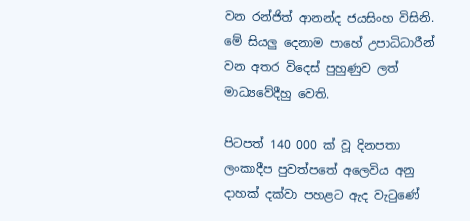වන රන්ජිත් ආනන්ද ජයසිංහ විසිනි. මේ සියලු දෙනාම පාහේ උපාධිධාරීන් වන අතර විදෙස් පුහුණුව ලත් මාධ්‍යවේදීහු වෙති.

පිටපත් 140 000 ක් වූ දිනපතා ලංකාදීප පුවත්පතේ අලෙවිය අනු දාහක් දක්වා පහළට ඇද වැටුණේ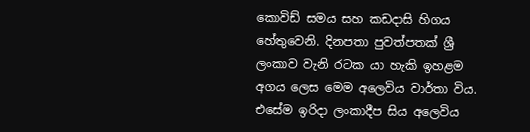කොවිඩ් සමය සහ කඩදාසි හිගය හේතුවෙනි. දිනපතා පුවත්පතක් ශ්‍රී ලංකාව වැනි රටක යා හැකි ඉහළම අගය ලෙස මෙම අලෙවිය වාර්තා විය. එසේම ඉරිදා ලංකාදීප සිය අලෙවිය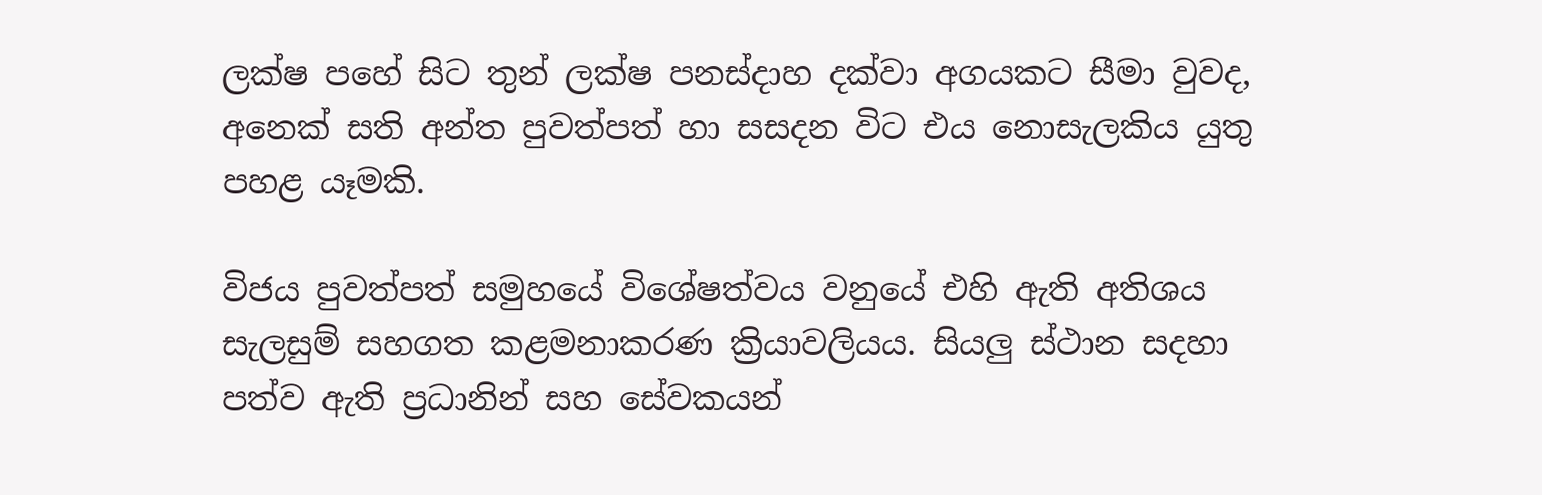ලක්ෂ පහේ සිට තුන් ලක්ෂ පනස්දාහ දක්වා අගයකට සීමා වුවද, අනෙක් සති අන්ත පුවත්පත් හා සසදන විට එය නොසැලකිය යුතු පහළ යෑමකි.

විජය පුවත්පත් සමුහයේ විශේෂත්වය වනුයේ එහි ඇති අතිශය සැලසුම් සහගත කළමනාකරණ ක්‍රියාවලියය. සියලු ස්ථාන සදහා පත්ව ඇති ප්‍රධානින් සහ සේවකයන්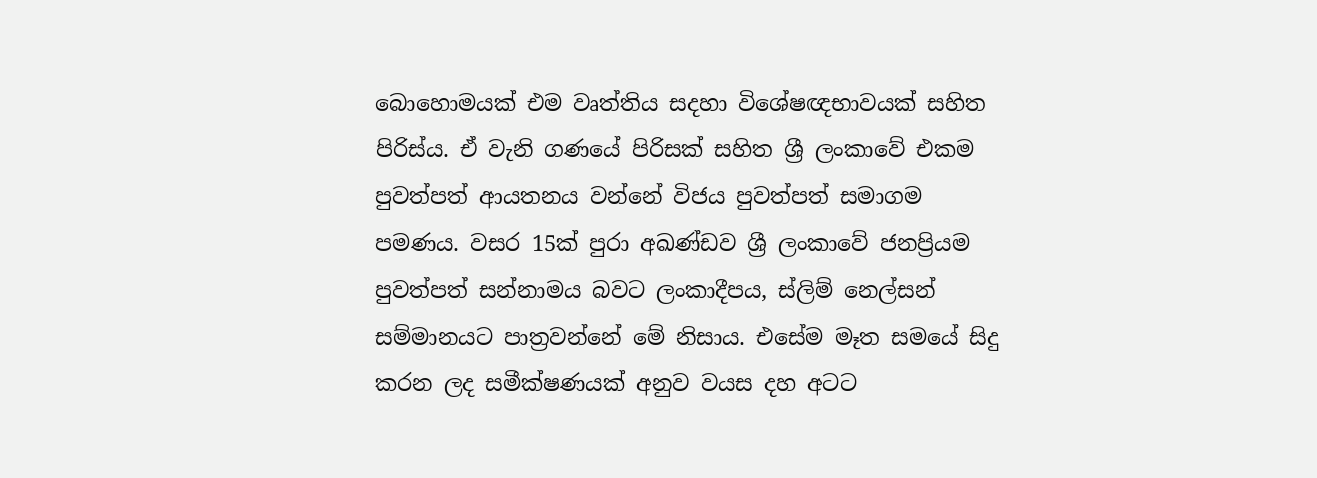බොහොමයක් එම වෘත්තිය සදහා විශේෂඥභාවයක් සහිත පිරිස්ය. ඒ වැනි ගණයේ පිරිසක් සහිත ශ්‍රී ලංකාවේ එකම පුවත්පත් ආයතනය වන්නේ විජය පුවත්පත් සමාගම පමණය. වසර 15ක් පුරා අඛණ්ඩව ශ්‍රී ලංකාවේ ජනප්‍රියම පුවත්පත් සන්නාමය බවට ලංකාදීපය, ස්ලිම් නෙල්සන් සම්මානයට පාත්‍රවන්නේ මේ නිසාය. එසේම මෑත සමයේ සිදු කරන ලද සමීක්ෂණයක් අනුව වයස දහ අටට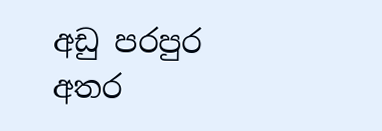අඩු පරපුර අතර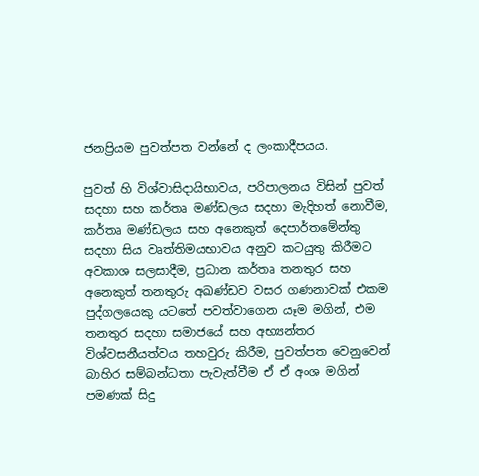ජනප්‍රියම පුවත්පත වන්නේ ද ලංකාදීපයය.

පුවත් හි විශ්වාසිදායිභාවය, පරිපාලනය විසින් පුවත් සදහා සහ කර්තෘ මණ්ඩලය සදහා මැදිහත් නොවීම, කර්තෘ මණ්ඩලය සහ අනෙකුත් දෙපාර්තමේන්තු සදහා සිය වෘත්තිමයභාවය අනුව කටයුතු කිරීමට අවකාශ සලසාදීම, ප්‍රධාන කර්තෘ තනතුර සහ අනෙකුත් තනතුරු අඛණ්ඩව වසර ගණනාවක් එකම පුද්ගලයෙකු යටතේ පවත්වාගෙන යෑම මගින්, එම තනතුර සදහා සමාජයේ සහ අභ්‍යන්තර විශ්වසනීයත්වය තහවුරු කිරීම, පුවත්පත වෙනුවෙන් බාහිර සම්බන්ධතා පැවැත්වීම ඒ ඒ අංශ මගින් පමණක් සිදු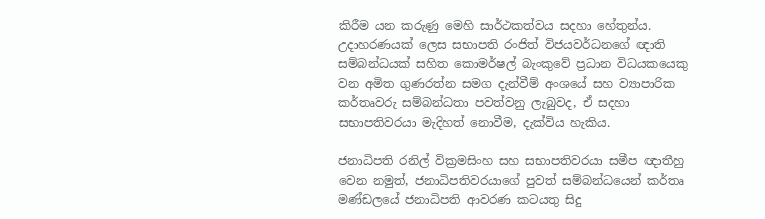කිරීම යන කරුණු මෙහි සාර්ථකත්වය සදහා හේතුන්ය. උදාහරණයක් ලෙස සභාපති රංජිත් විජයවර්ධනගේ ඥාති සම්බන්ධයක් සහිත කොමර්ෂල් බැංකුවේ ප්‍රධාන විධයකයෙකු වන අමිත ගුණරත්න සමග දැන්වීම් අංශයේ සහ ව්‍යාපාරික කර්තෘවරු සම්බන්ධතා පවත්වනු ලැබුවද, ඒ සදහා සභාපතිවරයා මැදිහත් නොවීම, දැක්විය හැකිය.

ජනාධිපති රනිල් වික්‍රමසිංහ සහ සභාපතිවරයා සමීප ඥාතීහු වෙන නමුත්, ජනාධිපතිවරයාගේ පුවත් සම්බන්ධයෙන් කර්තෘ මණ්ඩලයේ ජනාධිපති ආවරණ කටයතු සිදු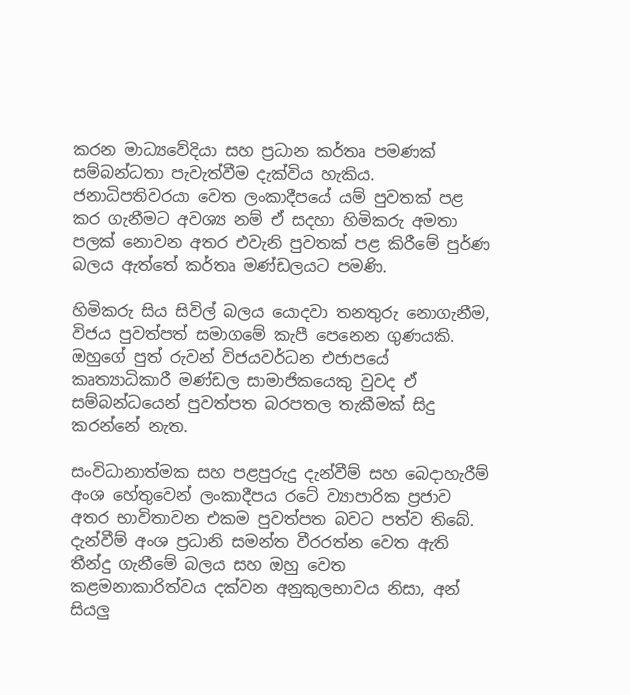කරන මාධ්‍යවේදියා සහ ප්‍රධාන කර්තෘ පමණක් සම්බන්ධතා පැවැත්වීම දැක්විය හැකිය. ජනාධිපතිවරයා වෙත ලංකාදීපයේ යම් පුවතක් පළ කර ගැනීමට අවශ්‍ය නම් ඒ සදහා හිමිකරු අමතා පලක් නොවන අතර එවැනි පුවතක් පළ කිරීමේ පුර්ණ බලය ඇත්තේ කර්තෘ මණ්ඩලයට පමණි.

හිමිකරු සිය සිවිල් බලය යොදවා තනතුරු නොගැනීම, විජය පුවත්පත් සමාගමේ කැපී පෙනෙන ගුණයකි. ඔහුගේ පුත් රුවන් විජයවර්ධන එජාපයේ කෘත්‍යාධිකාරී මණ්ඩල සාමාජිකයෙකු වුවද ඒ සම්බන්ධයෙන් පුවත්පත බරපතල තැකීමක් සිදු කරන්නේ නැත.

සංවිධානාත්මක සහ පළපුරුදු දැන්වීම් සහ බෙදාහැරීම් අංශ හේතුවෙන් ලංකාදීපය රටේ ව්‍යාපාරික ප්‍රජාව අතර භාවිතාවන එකම පුවත්පත බවට පත්ව තිබේ. දැන්වීම් අංශ ප්‍රධානි සමන්ත වීරරත්න වෙත ඇති තීන්දු ගැනීමේ බලය සහ ඔහු වෙත කළමනාකාරිත්වය දක්වන අනුකුලභාවය නිසා, අන් සියලු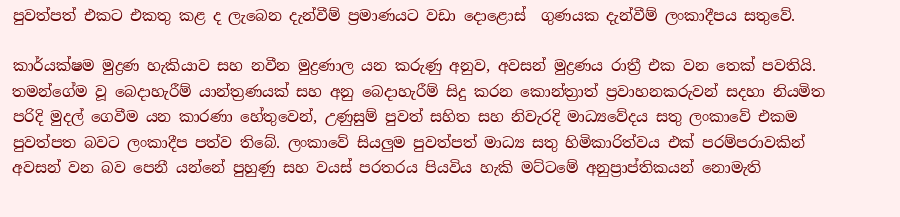පුවත්පත් එකට එකතු කළ ද ලැබෙන දැන්වීම් ප්‍රමාණයට වඩා දොළොස්  ගුණයක දැන්වීම් ලංකාදීපය සතුවේ.

කාර්යක්ෂම මුද්‍රණ හැකියාව සහ නවීන මුද්‍රණාල යන කරුණු අනුව, අවසන් මුද්‍රණය රාත්‍රී එක වන තෙක් පවතියි. තමන්ගේම වූ බෙදාහැරීම් යාන්ත්‍රණයක් සහ අනු බෙදාහැරීම් සිදු කරන කොන්ත්‍රාත් ප්‍රවාහනකරුවන් සදහා නියමිත පරිදි මුදල් ගෙවීම යන කාරණා හේතුවෙන්, උණුසුම් පුවත් සහිත සහ නිවැරදි මාධ්‍යවේදය සතු ලංකාවේ එකම පුවත්පත බවට ලංකාදීප පත්ව තිබේ. ලංකාවේ සියලුම පුවත්පත් මාධ්‍ය සතු හිමිකාරිත්වය එක් පරම්පරාවකින් අවසන් වන බව පෙනී යන්නේ පුහුණු සහ වයස් පරතරය පියවිය හැකි මට්ටමේ අනුප්‍රාප්තිකයන් නොමැති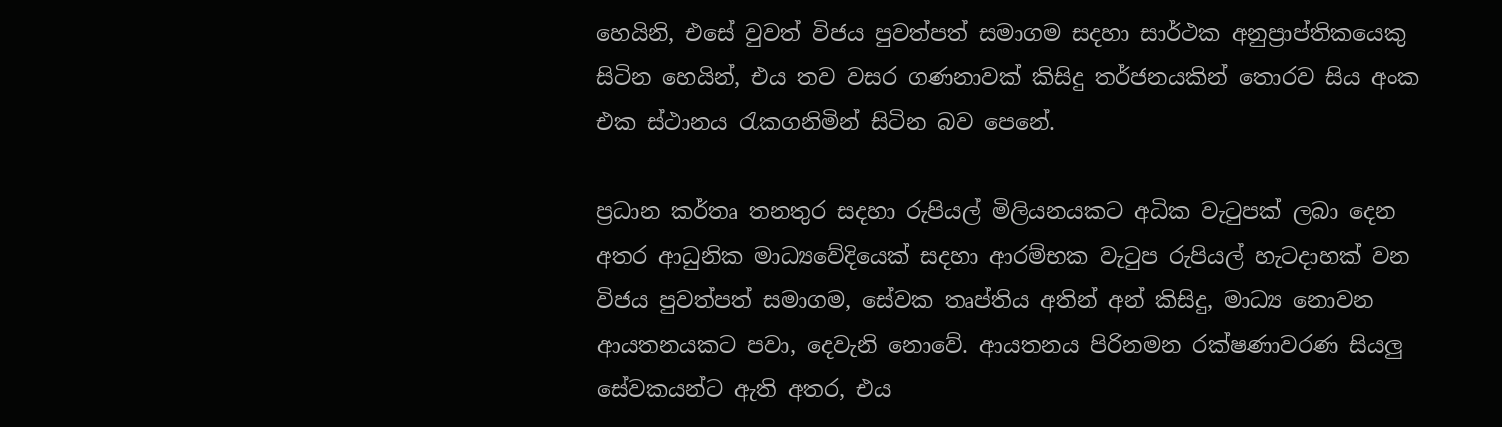හෙයිනි, එසේ වුවත් විජය පුවත්පත් සමාගම සදහා සාර්ථක අනුප්‍රාප්තිකයෙකු සිටින හෙයින්, එය තව වසර ගණනාවක් කිසිදු තර්ජනයකින් තොරව සිය අංක එක ස්ථානය රැකගනිමින් සිටින බව පෙනේ.

ප්‍රධාන කර්තෘ තනතුර සදහා රුපියල් මිලියනයකට අධික වැටුපක් ලබා දෙන අතර ආධුනික මාධ්‍යවේදියෙක් සදහා ආරම්භක වැටුප රුපියල් හැටදාහක් වන විජය පුවත්පත් සමාගම, සේවක තෘප්තිය අතින් අන් කිසිදු, මාධ්‍ය නොවන ආයතනයකට පවා, දෙවැනි නොවේ. ආයතනය පිරිනමන රක්ෂණාවරණ සියලු සේවකයන්ට ඇති අතර, එය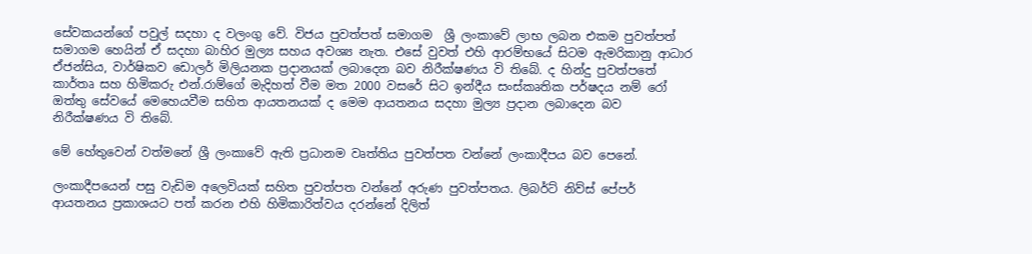සේවකයන්ගේ පවුල් සදහා ද වලංගු වේ. විජය පුවත්පත් සමාගම  ශ්‍රී ලංකාවේ ලාභ ලබන එකම පුවත්පත් සමාගම හෙයින් ඒ සදහා බාහිර මුල්‍ය සහය අවශ්‍ය නැත. එසේ වුවත් එහි ආරම්භයේ සිටම ඇමරිකානු ආධාර ඒජන්සිය, වාර්ෂිකව ඩොලර් මිලියනක ප්‍රදානයක් ලබාදෙන බව නිරීක්ෂණය වි තිබේ. ද හින්දු පුවත්පතේ කාර්තෘ සහ හිමිකරු එන්.රාම්ගේ මැදිහත් වීම මත 2000 වසරේ සිට ඉන්දීය සංස්කෘතික පර්ෂදය නම් රෝ ඔත්තු සේවයේ මෙහෙයවීම සහිත ආයතනයක් ද මෙම ආයතනය සදහා මුල්‍ය ප්‍රදාන ලබාදෙන බව නිරීක්ෂණය වි තිබේ.

මේ හේතුවෙන් වත්මනේ ශ්‍රී ලංකාවේ ඇති ප්‍රධානම වෘත්තිය පුවත්පත වන්නේ ලංකාදීපය බව පෙනේ.

ලංකාදීපයෙන් පසු වැඩිම අලෙවියක් සහිත පුවත්පත වන්නේ අරුණ පුවත්පතය. ලිබර්ට් නිව්ස් පේපර් ආයතනය ප්‍රකාශයට පත් කරන එහි හිමිකාරිත්වය දරන්නේ දිලිත්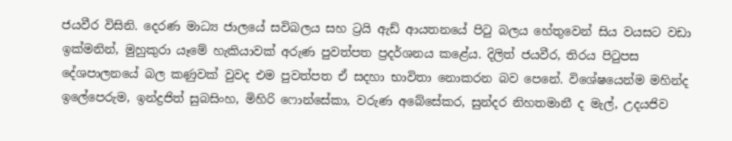ජයවීර විසිනි. දෙරණ මාධ්‍ය ජාලයේ සවිබලය සහ ට්‍රයි ඇඩ් ආයතනයේ පිටු බලය හේතුවෙන් සිය වයසට වඩා ඉක්මනින්, මුහුකුරා යෑමේ හැකියාවක් අරුණ පුවත්පත ප්‍රදර්ශනය කළේය. දිලිත් ජයවීර, තිරය පිටුපස දේශපාලනයේ බල කණුවක් වුවද එම පුවත්පත ඒ සදහා භාවිතා නොකරන බව පෙනේ. විශේෂයෙන්ම මහින්ද ඉලේපෙරුම, ඉන්ද්‍රජිත් සුබසිංහ, මිහිරි ෆොන්සේකා, වරුණ අබේසේකර, සුන්දර නිහතමානී ද මැල්, උදයජිව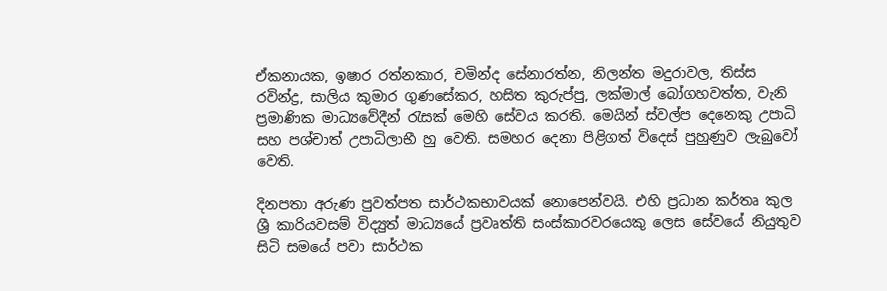ඒකනායක, ඉෂාර රත්නකාර, චමින්ද සේනාරත්න, නිලන්ත මදුරාවල, තිස්ස රවින්ද්‍ර, සාලිය කුමාර ගුණසේකර, හසිත කුරුප්පු, ලක්මාල් බෝගහවත්ත, වැනි ප්‍රමාණික මාධ්‍යවේදීන් රැසක් මෙහි සේවය කරති. මෙයින් ස්වල්ප දෙනෙකු උපාධි සහ පශ්චාත් උපාධිලාභී හු වෙති. සමහර දෙනා පිළිගත් විදෙස් පුහුණුව ලැබුවෝ වෙති.

දිනපතා අරුණ පුවත්පත සාර්ථකභාවයක් නොපෙන්වයි. එහි ප්‍රධාන කර්තෘ කුල ශ්‍රී කාරියවසම් විද්‍යුත් මාධ්‍යයේ ප්‍රවෘත්ති සංස්කාරවරයෙකු ලෙස සේවයේ නියුතුව සිටි සමයේ පවා සාර්ථක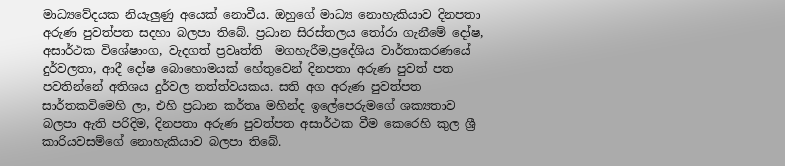මාධ්‍යවේදයක නියැලුණු අයෙක් නොවීය. ඔහුගේ මාධ්‍ය නොහැකියාව දිනපතා අරුණ පුවත්පත සදහා බලපා තිබේ. ප්‍රධාන සිරස්තලය තෝරා ගැනීමේ දෝෂ, අසාර්ථක විශේෂාංග, වැදගත් ප්‍රවෘත්ති  මගහැරීම,ප්‍රදේශිය වාර්තාකරණයේ දුර්වලතා, ආදී දෝෂ බොහොමයක් හේතුවෙන් දිනපතා අරුණ පුවත් පත පවතින්නේ අතිශය දුර්වල තත්ත්වයකය. සති අග අරුණ පුවත්පත සාර්තකවිමෙහි ලා, එහි ප්‍රධාන කර්තෘ මහින්ද ඉලේපෙරුමගේ ශක්‍යතාව බලපා ඇති පරිදිම, දිනපතා අරුණ පුවත්පත අසාර්ථක වීම කෙරෙහි කුල ශ්‍රී කාරියවසම්ගේ නොහැකියාව බලපා තිබේ.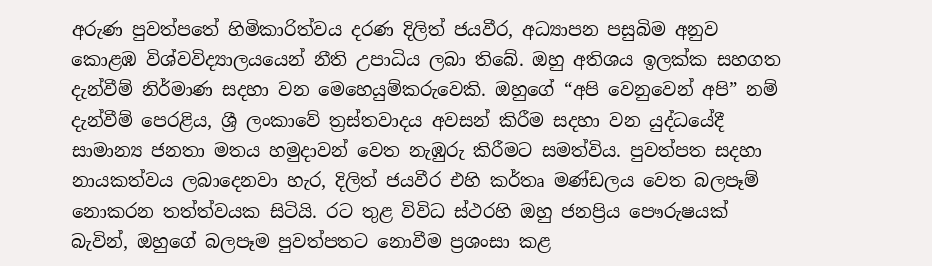අරුණ පුවත්පතේ හිමිකාරිත්වය දරණ දිලිත් ජයවීර, අධ්‍යාපන පසුබිම අනුව කොළඹ විශ්වවිද්‍යාලයයෙන් නීති උපාධිය ලබා තිබේ. ඔහු අතිශය ඉලක්ක සහගත දැන්වීම් නිර්මාණ සදහා වන මෙහෙයුම්කරුවෙකි. ඔහුගේ “අපි වෙනුවෙන් අපි” නම් දැන්වීම් පෙරළිය, ශ්‍රී ලංකාවේ ත්‍රස්තවාදය අවසන් කිරීම සදහා වන යුද්ධයේදී සාමාන්‍ය ජනතා මතය හමුදාවන් වෙත නැඹුරු කිරීමට සමත්විය. පුවත්පත සදහා නායකත්වය ලබාදෙනවා හැර, දිලිත් ජයවීර එහි කර්තෘ මණ්ඩලය වෙත බලපෑම් නොකරන තත්ත්වයක සිටියි. රට තුළ විවිධ ස්ථරහි ඔහු ජනප්‍රිය පෞරුෂයක් බැවින්, ඔහුගේ බලපෑම පුවත්පතට නොවීම ප්‍රශංසා කළ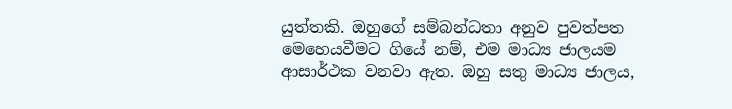යුත්තකි. ඔහුගේ සම්බන්ධතා අනුව පුවත්පත මෙහෙයවීමට ගියේ නම්, එම මාධ්‍ය ජාලයම ආසාර්ථක වනවා ඇත. ඔහු සතු මාධ්‍ය ජාලය,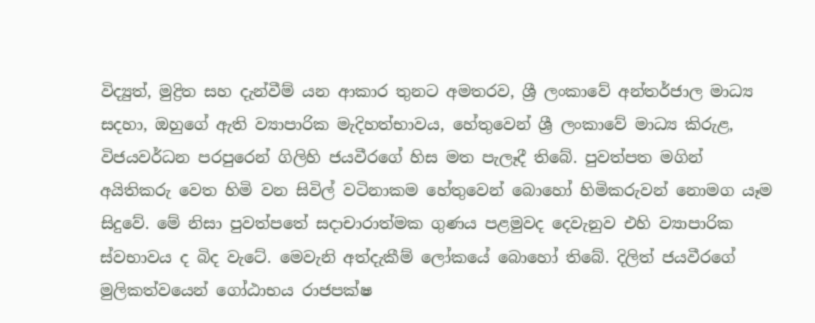විද්‍යුත්, මුද්‍රිත සහ දැන්වීම් යන ආකාර තුනට අමතරව, ශ්‍රී ලංකාවේ අන්තර්ජාල මාධ්‍ය සදහා, ඔහුගේ ඇති ව්‍යාපාරික මැදිහත්භාවය, හේතුවෙන් ශ්‍රී ලංකාවේ මාධ්‍ය කිරුළ, විජයවර්ධන පරපුරෙන් ගිලිහි ජයවීරගේ හිස මත පැලෑදී තිබේ. පුවත්පත මගින් අයිතිකරු වෙත හිමි වන සිවිල් වටිනාකම හේතුවෙන් බොහෝ හිමිකරුවන් නොමග යෑම සිදුවේ. මේ නිසා පුවත්පතේ සදාචාරාත්මක ගුණය පළමුවද දෙවැනුව එහි ව්‍යාපාරික ස්වභාවය ද බිද වැටේ. මෙවැනි අත්දැකීම් ලෝකයේ බොහෝ තිබේ. දිලිත් ජයවීරගේ මුලිකත්වයෙන් ගෝඨාභය රාජපක්ෂ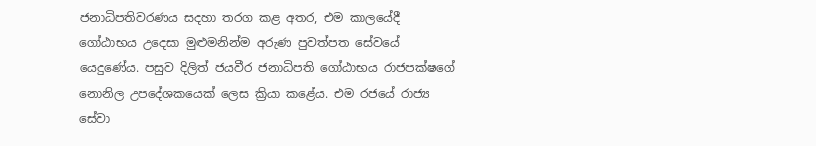ජනාධිපතිවරණය සදහා තරග කළ අතර, එම කාලයේදී ගෝඨාභය උදෙසා මුළුමනින්ම අරුණ පුවත්පත සේවයේ යෙදුණේය. පසුව දිලිත් ජයවීර ජනාධිපති ගෝඨාභය රාජපක්ෂගේ නොනිල උපදේශකයෙක් ලෙස ක්‍රියා කළේය. එම රජයේ රාජ්‍ය සේවා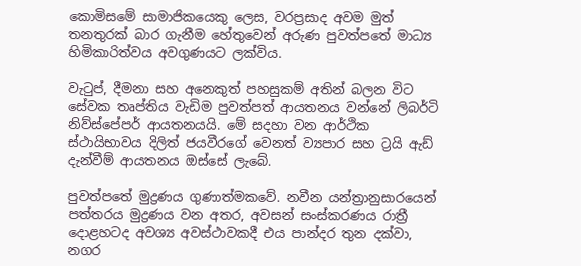කොමිසමේ සාමාජිකයෙකු ලෙස, වරප්‍රසාද අවම මුත් තනතුරක් බාර ගැනීම හේතුවෙන් අරුණ පුවත්පතේ මාධ්‍ය හිමිකාරිත්වය අවගුණයට ලක්විය.

වැටුප්, දීමනා සහ අනෙකුත් පහසුකම් අතින් බලන විට සේවක තෘප්තිය වැඩිම පුවත්පත් ආයතනය වන්නේ ලිබර්ටි නිව්ස්පේපර් ආයතනයයි. මේ සදහා වන ආර්ථික ස්ථායිභාවය දිලිත් ජයවීරගේ වෙනත් ව්‍යපාර සහ ට්‍රයි ඇඩ් දැන්වීම් ආයතනය ඔස්සේ ලැබේ.

පුවත්පතේ මුද්‍රණය ගුණාත්මකවේ. නවීන යන්ත්‍රානුසාරයෙන් පත්තරය මුද්‍රණය වන අතර, අවසන් සංස්කරණය රාත්‍රී දොළහටද අවශ්‍ය අවස්ථාවකදී එය පාන්දර තුන දක්වා, නගර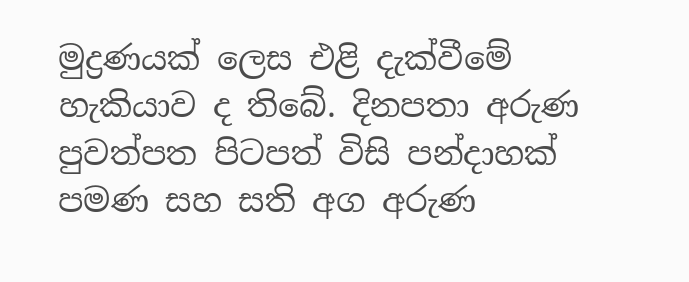මුද්‍රණයක් ලෙස එළි දැක්වීමේ හැකියාව ද තිබේ. දිනපතා අරුණ පුවත්පත පිටපත් විසි පන්දාහක් පමණ සහ සති අග අරුණ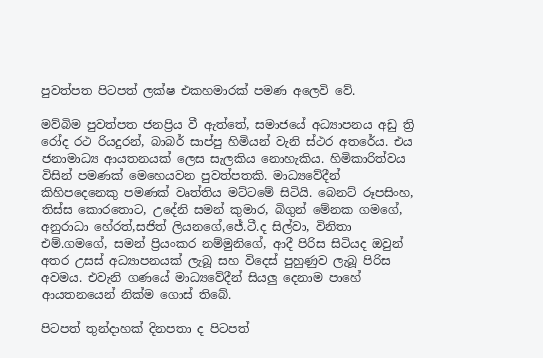පුවත්පත පිටපත් ලක්ෂ එකහමාරක් පමණ අලෙවි වේ.

මව්බිම පුවත්පත ජනප්‍රිය වී ඇත්තේ, සමාජයේ අධ්‍යාපනය අඩු ත්‍රි රෝද රථ රියදුරන්, බාබර් සාප්පු හිමියන් වැනි ස්ථර අතරේය. එය ජනාමාධ්‍ය ආයතනයක් ලෙස සැලකිය නොහැකිය. හිමිකාරිත්වය විසින් පමණක් මෙහෙයවන පුවත්පතකි. මාධ්‍යවේදීන් කිහිපදෙනෙකු පමණක් වෘත්තිය මට්ටමේ සිටියි. බෙනට් රූපසිංහ, තිස්ස කොරතොට, උදේනි සමන් කුමාර, බිගුන් මේනක ගමගේ, අනුරාධා හේරත්,සජිත් ලියනගේ,ජේ.ටී.ද සිල්වා, විනිතා එම්.ගමගේ, සමන් ප්‍රියංකර නම්මුනිගේ, ආදී පිරිස සිටියද ඔවුන් අතර උසස් අධ්‍යාපනයක් ලැබූ සහ විදෙස් පුහුණුව ලැබූ පිරිස අවමය. එවැනි ගණයේ මාධ්‍යවේදීන් සියලු දෙනාම පාහේ ආයතනයෙන් නික්ම ගොස් තිබේ.

පිටපත් තුන්දාහක් දිනපතා ද පිටපත්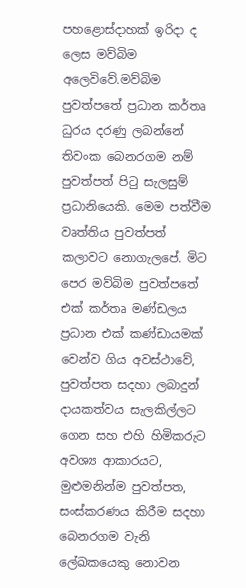පහළොස්දාහක් ඉරිදා ද ලෙස මව්බිම අලෙවිවේ.මව්බිම පුවත්පතේ ප්‍රධාන කර්තෘ ධුරය දරණු ලබන්නේ තිවංක බෙනරගම නම් පුවත්පත් පිටු සැලසුම් ප්‍රධානියෙකි. මෙම පත්වීම වෘත්තිය පුවත්පත් කලාවට නොගැලපේ. මිට පෙර මව්බිම පුවත්පතේ එක් කර්තෘ මණ්ඩලය ප්‍රධාන එක් කණ්ඩායමක් වෙන්ව ගිය අවස්ථාවේ, පුවත්පත සදහා ලබාදුන් දායකත්වය සැලකිල්ලට ගෙන සහ එහි හිමිකරුට අවශ්‍ය ආකාරයට, මුළුමනින්ම පුවත්පත, සංස්කරණය කිරීම සදහා බෙනරගම වැනි ලේඛකයෙකු නොවන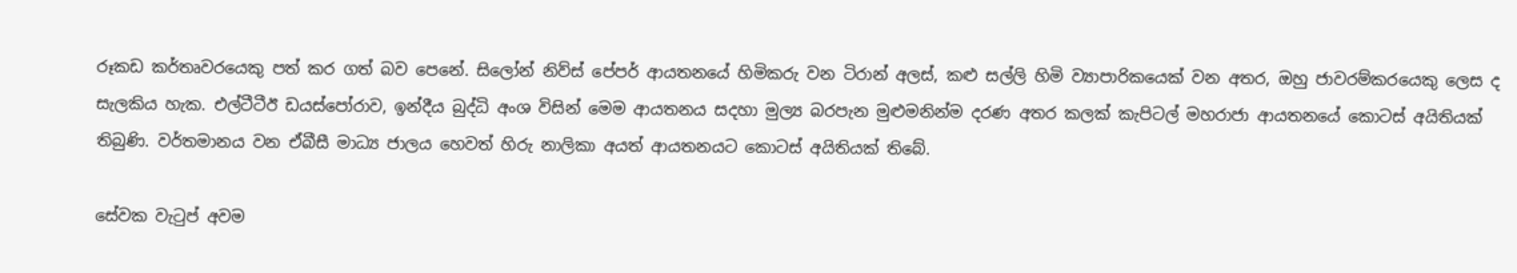රූකඩ කර්තෘවරයෙකු පත් කර ගත් බව පෙනේ. සිලෝන් නිව්ස් පේපර් ආයතනයේ හිමිකරු වන ටිරාන් අලස්, කළු සල්ලි හිමි ව්‍යාපාරිකයෙක් වන අතර, ඔහු ජාවරම්කරයෙකු ලෙස ද සැලකිය හැක. එල්ටීටීඊ ඩයස්පෝරාව, ඉන්දීය බුද්ධි අංශ විසින් මෙම ආයතනය සදහා මුල්‍ය බරපැන මුළුමනින්ම දරණ අතර කලක් කැපිටල් මහරාජා ආයතනයේ කොටස් අයිතියක් තිබුණි. වර්තමානය වන ඒබීසී මාධ්‍ය ජාලය හෙවත් හිරු නාලිකා අයත් ආයතනයට කොටස් අයිතියක් තිබේ.

සේවක වැටුප් අවම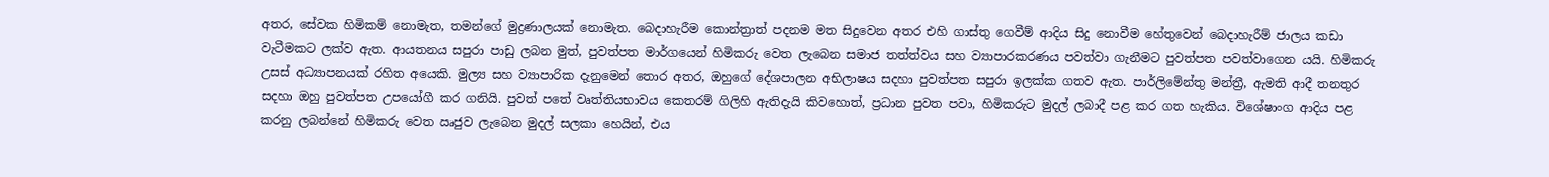අතර, සේවක හිමිකම් නොමැත, තමන්ගේ මුද්‍රණාලයක් නොමැත. බෙදාහැරීම කොන්ත්‍රාත් පදනම මත සිදුවෙන අතර එහි ගාස්තු ගෙවීම් ආදිය සිදු නොවීම හේතුවෙන් බෙදාහැරීම් ජාලය කඩා වැටීමකට ලක්ව ඇත. ආයතනය සපුරා පාඩු ලබන මුත්, පුවත්පත මාර්ගයෙන් හිමිකරු වෙත ලැබෙන සමාජ තත්ත්වය සහ ව්‍යාපාරකරණය පවත්වා ගැනීමට පුවත්පත පවත්වාගෙන යයි. හිමිකරු උසස් අධ්‍යාපනයක් රහිත අයෙකි. මුල්‍ය සහ ව්‍යාපාරික දැනුමෙන් තොර අතර, ඔහුගේ දේශපාලන අභිලාෂය සදහා පුවත්පත සපුරා ඉලක්ක ගතව ඇත. පාර්ලිමේන්තු මන්ත්‍රී, ඇමති ආදී තනතුර සදහා ඔහු පුවත්පත උපයෝගී කර ගනියි. පුවත් පතේ වෘත්තියභාවය කෙතරම් ගිලිහි ඇතිදැයි කිවහොත්, ප්‍රධාන පුවත පවා, හිමිකරුට මුදල් ලබාදී පළ කර ගත හැකිය. විශේෂාංග ආදිය පළ කරනු ලබන්නේ හිමිකරු වෙත ඍජුව ලැබෙන මුදල් සලකා හෙයින්, එය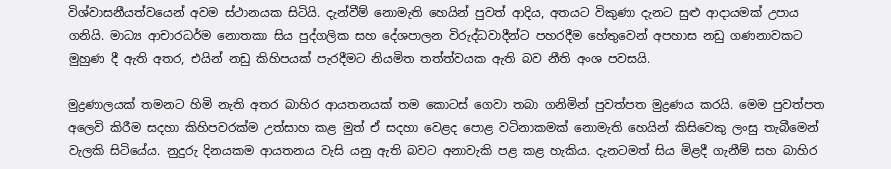විශ්වාසනීයත්වයෙන් අවම ස්ථානයක සිටියි. දැන්වීම් නොමැති හෙයින් පුවත් ආදිය, අතයට විකුණා දැනට සුළු ආදායමක් උපාය ගනියි. මාධ්‍ය ආචාරධර්ම නොතකා සිය පුද්ගලික සහ දේශපාලන විරුද්ධවාදීන්ට පහරදීම හේතුවෙන් අපහාස නඩු ගණනාවකට මුහුණ දී ඇති අතර, එයින් නඩු කිහිපයක් පැරදීමට නියමිත තත්ත්වයක ඇති බව නීති අංශ පවසයි.

මුද්‍රණාලයක් තමනට හිමි නැති අතර බාහිර ආයතනයක් තම කොටස් ගෙවා තබා ගනිමින් පුවත්පත මුද්‍රණය කරයි. මෙම පුවත්පත අලෙවි කිරීම සදහා කිහිපවරක්ම උත්සාහ කළ මුත් ඒ සදහා වෙළද පොළ වටිනාකමක් නොමැති හෙයින් කිසිවෙකු ලංසු තැබීමෙන් වැලකි සිටියේය. නුදුරු දිනයකම ආයතනය වැසි යනු ඇති බවට අනාවැකි පළ කළ හැකිය. දැනටමත් සිය මිළදී ගැනීම් සහ බාහිර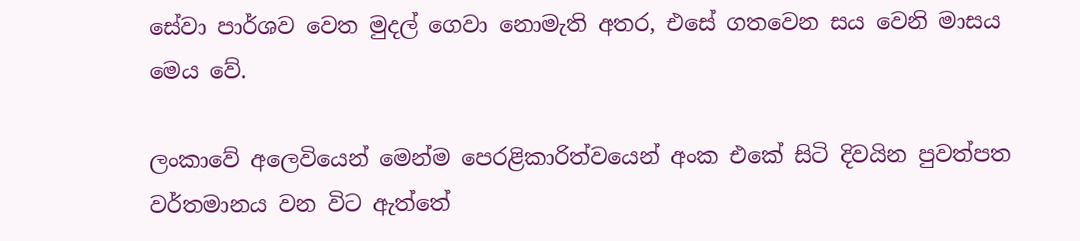සේවා පාර්ශව වෙත මුදල් ගෙවා නොමැති අතර, එසේ ගතවෙන සය වෙනි මාසය මෙය වේ.

ලංකාවේ අලෙවියෙන් මෙන්ම පෙරළිකාරිත්වයෙන් අංක එකේ සිටි දිවයින පුවත්පත වර්තමානය වන විට ඇත්තේ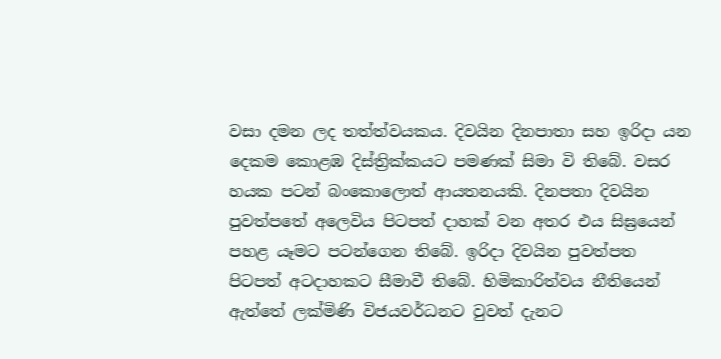වසා දමන ලද තත්ත්වයකය. දිවයින දිනපාතා සහ ඉරිදා යන දෙකම කොළඹ දිස්ත්‍රික්කයට පමණක් සිමා වි තිබේ. වසර හයක පටන් බංකොලොත් ආයතනයකි. දිනපතා දිවයින පුවත්පතේ අලෙවිය පිටපත් දාහක් වන අතර එය සිඝ්‍රයෙන් පහළ යෑමට පටන්ගෙන තිබේ. ඉරිදා දිවයින පුවත්පත පිටපත් අටදාහකට සීමාවී තිබේ. හිමිකාරිත්වය නීතියෙන් ඇත්තේ ලක්මිණි විජයවර්ධනට වුවත් දැනට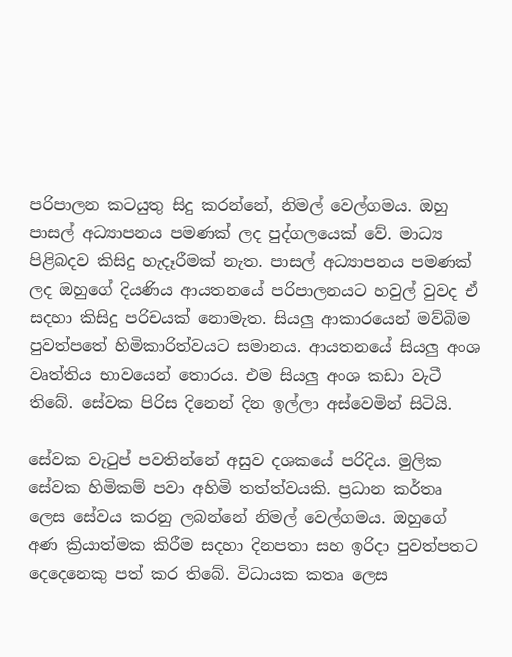පරිපාලන කටයුතු සිදු කරන්නේ, නිමල් වෙල්ගමය. ඔහු පාසල් අධ්‍යාපනය පමණක් ලද පුද්ගලයෙක් වේ. මාධ්‍ය පිළිබදව කිසිදු හැදෑරීමක් නැත. පාසල් අධ්‍යාපනය පමණක් ලද ඔහුගේ දියණිය ආයතනයේ පරිපාලනයට හවුල් වුවද ඒ සදහා කිසිදු පරිචයක් නොමැත. සියලු ආකාරයෙන් මව්බිම පුවත්පතේ හිමිකාරිත්වයට සමානය. ආයතනයේ සියලු අංශ වෘත්තිය භාවයෙන් තොරය. එම සියලු අංශ කඩා වැටී තිබේ. සේවක පිරිස දිනෙන් දින ඉල්ලා අස්වෙමින් සිටියි.

සේවක වැටුප් පවතින්නේ අසුව දශකයේ පරිදිය. මුලික සේවක හිමිකම් පවා අහිමි තත්ත්වයකි. ප්‍රධාන කර්තෘ ලෙස සේවය කරනු ලබන්නේ නිමල් වෙල්ගමය. ඔහුගේ අණ ක්‍රියාත්මක කිරීම සදහා දිනපතා සහ ඉරිදා පුවත්පතට දෙදෙනෙකු පත් කර තිබේ. විධායක කතෘ ලෙස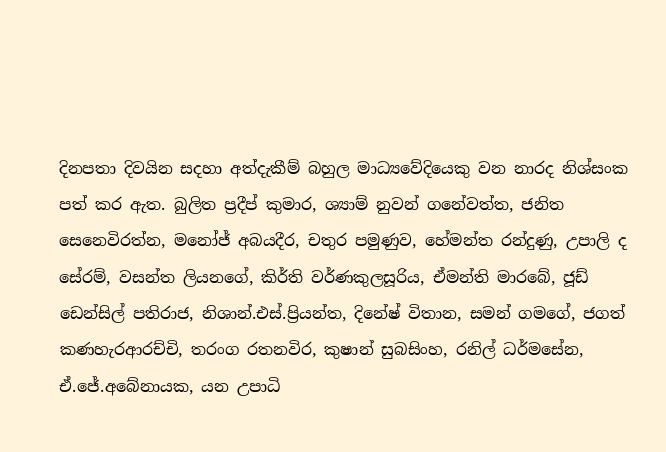දිනපතා දිවයින සදහා අත්දැකීම් බහුල මාධ්‍යවේදියෙකු වන නාරද නිශ්සංක පත් කර ඇත. බුලිත ප්‍රදීප් කුමාර, ශ්‍යාම් නුවන් ගනේවත්ත, ජනිත සෙනෙවිරත්න, මනෝජ් අබයදීර, චතුර පමුණුව, හේමන්ත රන්දුණු, උපාලි ද සේරම්, වසන්ත ලියනගේ, කිර්ති වර්ණකුලසූරිය, ඒමන්ති මාරබේ, ජූඩ් ඩෙන්සිල් පතිරාජ, නිශාන්.එස්.ප්‍රියන්ත, දිනේෂ් විතාන, සමන් ගමගේ, ජගත් කණහැරආරච්චි, තරංග රතනවිර, කුෂාන් සුබසිංහ, රනිල් ධර්මසේන, ඒ.ජේ.අබේනායක, යන උපාධි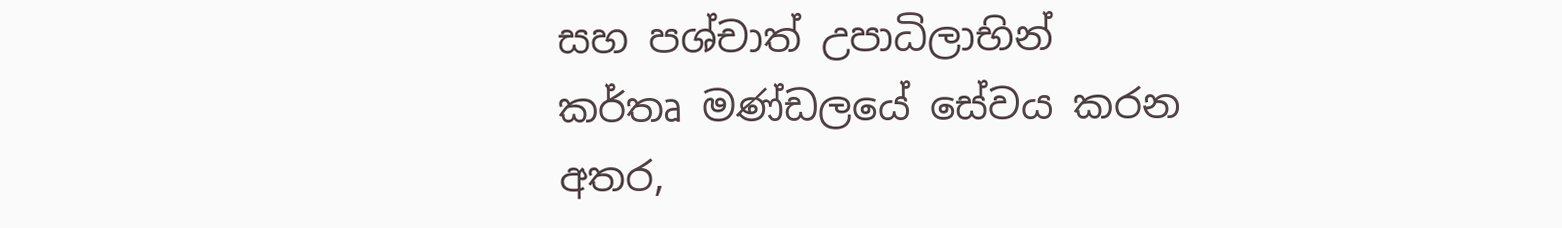සහ පශ්චාත් උපාධිලාභින් කර්තෘ මණ්ඩලයේ සේවය කරන අතර,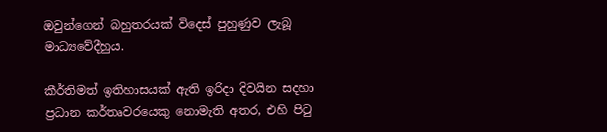ඔවුන්ගෙන් බහුතරයක් විදෙස් පුහුණුව ලැබූ මාධ්‍යවේදීහුය.

කීර්තිමත් ඉතිහාසයක් ඇති ඉරිදා දිවයින සදහා ප්‍රධාන කර්තෘවරයෙකු නොමැති අතර, එහි පිටු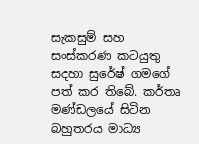සැකසුම් සහ සංස්කරණ කටයුතු සදහා සුරේෂ් ගමගේ පත් කර තිබේ. කර්තෘ මණ්ඩලයේ සිටින බහුතරය මාධ්‍ය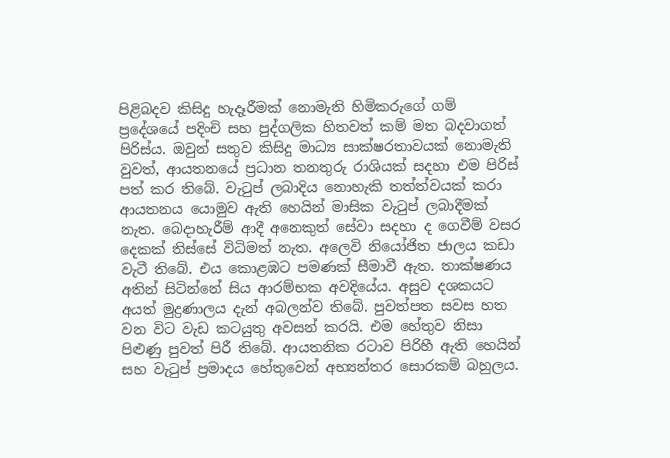පිළිබදව කිසිදු හැදෑරීමක් නොමැති හිමිකරුගේ ගම් ප්‍රදේශයේ පදිංචි සහ පුද්ගලික හිතවත් කම් මත බදවාගත් පිරිස්ය. ඔවුන් සතුව කිසිදු මාධ්‍ය සාක්ෂරතාවයක් නොමැති වුවත්, ආයතනයේ ප්‍රධාන තනතුරු රාශියක් සදහා එම පිරිස් පත් කර තිබේ. වැටුප් ලබාදිය නොහැකි තත්ත්වයක් කරා ආයතනය යොමුව ඇති හෙයින් මාසික වැටුප් ලබාදීමක් නැත. බෙදාහැරීම් ආදී අනෙකුත් සේවා සදහා ද ගෙවීම් වසර දෙකක් තිස්සේ විධිමත් නැත. අලෙවි නියෝජිත ජාලය කඩා වැටී තිබේ. එය කොළඹට පමණක් සීමාවී ඇත. තාක්ෂණය අතින් සිටින්නේ සිය ආරම්භක අවදියේය. අසුව දශකයට අයත් මුද්‍රණාලය දැන් අබලන්ව තිබේ. පුවත්පත සවස හත වන විට වැඩ කටයුතු අවසන් කරයි. එම හේතුව නිසා පිළුණු පුවත් පිරී තිබේ. ආයතනික රටාව පිරිහී ඇති හෙයින් සහ වැටුප් ප්‍රමාදය හේතුවෙන් අභ්‍යන්තර සොරකම් බහුලය.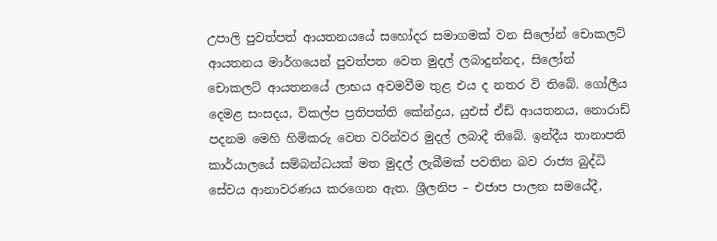උපාලි පුවත්පත් ආයතනයයේ සහෝදර සමාගමක් වන සිලෝන් චොකලට් ආයතනය මාර්ගයෙන් පුවත්පත වෙත මුදල් ලබාදුන්නද, සිලෝන් චොකලට් ආයතනයේ ලාභය අවමවීම තුළ එය ද නතර වි තිබේ. ගෝලීය දෙමළ සංසදය, විකල්ප ප්‍රතිපත්ති කේන්ද්‍රය, යුඑස් ඒඩ් ආයතනය, නොරාඩ් පදනම මෙහි හිමිකරු වෙත වරින්වර මුදල් ලබාදී තිබේ. ඉන්දීය තානාපති කාර්යාලයේ සම්බන්ධයක් මත මුදල් ලැබීමක් පවතින බව රාජ්‍ය බුද්ධි සේවය ආනාවරණය කරගෙන ඇත. ශ්‍රීලනිප – එජාප පාලන සමයේදී,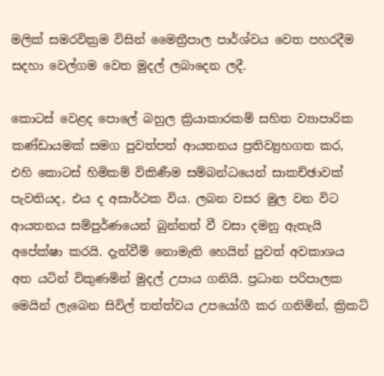මලික් සමරවික්‍රම විසින් මෛත්‍රීපාල පාර්ශ්වය වෙත පහරදීම සදහා වෙල්ගම වෙත මුදල් ලබාදෙන ලදී.

කොටස් වෙළද පොලේ බහුල ක්‍රියාකාරකම් සහිත ව්‍යාපාරික කණ්ඩායමක් සමග පුවත්පත් ආයතනය ප්‍රතිව්‍යුහගත කර, එහි කොටස් හිමිකම් විකිණීම සම්බන්ධයෙන් සාකච්ඡාවක් පැවතියද, එය ද අසාර්ථක විය. ලබන වසර මුල වන විට ආයතනය සම්පුර්ණයෙන් බුන්නත් වී වසා දමනු ඇතැයි අපේක්ෂා කරයි. දැන්වීම් නොමැති හෙයින් පුවත් අවකාශය අත යටින් විකුණමින් මුදල් උපාය ගනියි. ප්‍රධාන පරිපාලක මෙයින් ලැබෙන සිවිල් තත්ත්වය උපයෝගී කර ගනිමින්, ක්‍රිකට්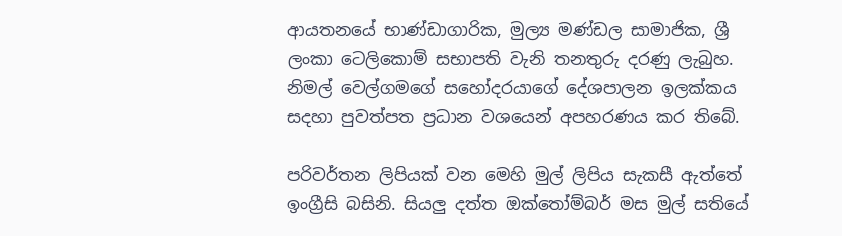ආයතනයේ භාණ්ඩාගාරික, මුල්‍ය මණ්ඩල සාමාජික, ශ්‍රී ලංකා ටෙලිකොම් සභාපති වැනි තනතුරු දරණු ලැබුහ. නිමල් වෙල්ගමගේ සහෝදරයාගේ දේශපාලන ඉලක්කය සදහා පුවත්පත ප්‍රධාන වශයෙන් අපහරණය කර තිබේ.

පරිවර්තන ලිපියක් වන මෙහි මුල් ලිපිය සැකසී ඇත්තේ ඉංග්‍රීසි බසිනි. සියලු දත්ත ඔක්තෝම්බර් මස මුල් සතියේ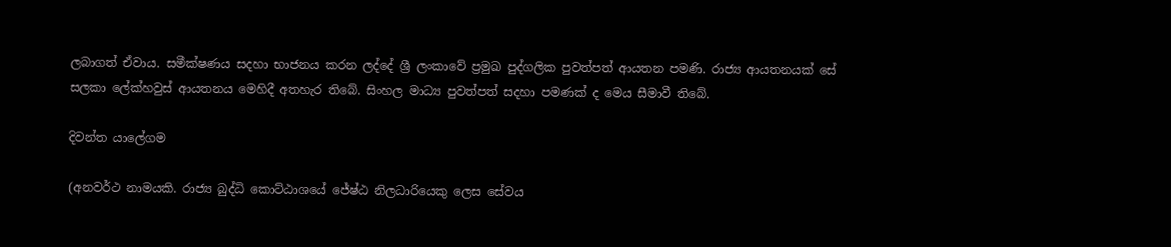ලබාගත් ඒවාය. සමීක්ෂණය සදහා භාජනය කරන ලද්දේ ශ්‍රී ලංකාවේ ප්‍රමුඛ පුද්ගලික පුවත්පත් ආයතන පමණි. රාජ්‍ය ආයතනයක් සේ සලකා ලේක්හවුස් ආයතනය මෙහිදී අතහැර තිබේ. සිංහල මාධ්‍ය පුවත්පත් සදහා පමණක් ද මෙය සීමාවී තිබේ.

දිවන්ත යාලේගම

(අනවර්ථ නාමයකි. රාජ්‍ය බුද්ධි කොට්ඨාශයේ ජේෂ්ඨ නිලධාරියෙකු ලෙස සේවය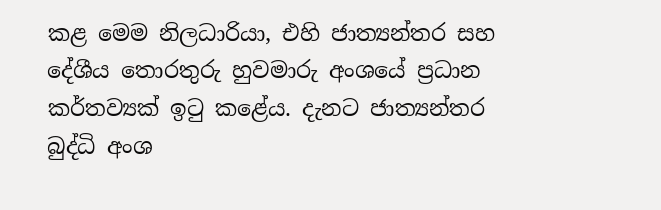කළ මෙම නිලධාරියා, එහි ජාත්‍යන්තර සහ දේශීය තොරතුරු හුවමාරු අංශයේ ප්‍රධාන කර්තව්‍යක් ඉටු කළේය. දැනට ජාත්‍යන්තර බුද්ධි අංශ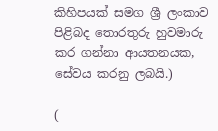කිහිපයක් සමග ශ්‍රී ලංකාව පිළිබද තොරතුරු හුවමාරු කර ගන්නා ආයතනයක, සේවය කරනු ලබයි.)

(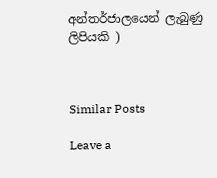අන්තර්ජාලයෙන් ලැබුණු ලිපියකි )



Similar Posts

Leave a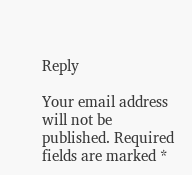Reply

Your email address will not be published. Required fields are marked *